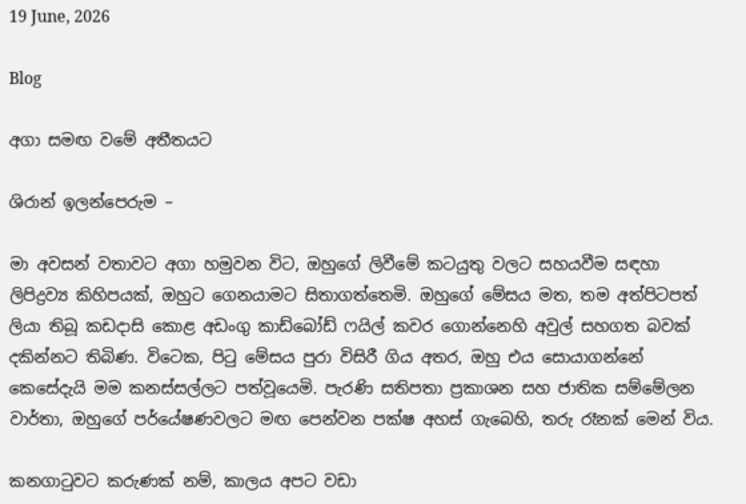19 June, 2026

Blog

අගා සමඟ වමේ අතීතයට

ශිරාන් ඉලන්පෙරුම –

මා අවසන් වතාවට අගා හමුවන විට, ඔහුගේ ලිවීමේ කටයුතු වලට සහයවීම සඳහා ලිපිද්‍රව්‍ය කිහිපයක්, ඔහුට ගෙනයාමට සිතාගත්තෙමි. ඔහුගේ මේසය මත, තම අත්පිටපත් ලියා තිබූ කඩදාසි කොළ අඩංගු කාඩ්බෝඩ් ෆයිල් කවර ගොන්නෙහි අවුල් සහගත බවක් දකින්නට තිබිණ. විටෙක, පිටු මේසය පුරා විසිරී ගිය අතර, ඔහු එය සොයාගන්නේ කෙසේදැයි මම කනස්සල්ලට පත්වූයෙමි. පැරණි සතිපතා ප්‍රකාශන සහ ජාතික සම්මේලන වාර්තා, ඔහුගේ පර්යේෂණවලට මඟ පෙන්වන පක්ෂ අහස් ගැබෙහි, තරු රෑනක් මෙන් විය.

කනගාටුවට කරුණක් නම්, කාලය අපට වඩා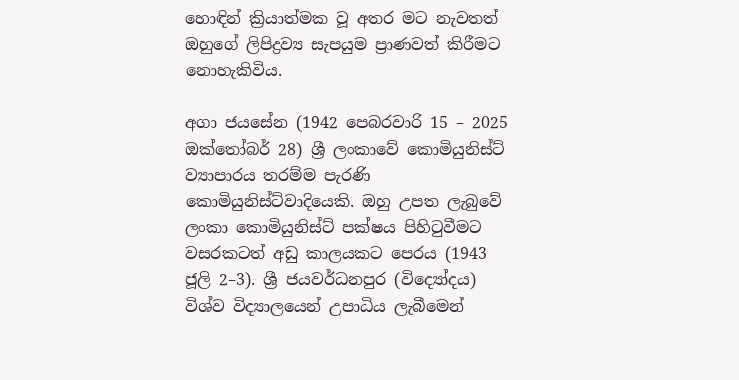හොඳින් ක්‍රියාත්මක වූ අතර මට නැවතත් ඔහුගේ ලිපිද්‍රව්‍ය සැපයුම ප්‍රාණවත් කිරීමට නොහැකිවිය.

අගා ජයසේන (1942 පෙබරවාරි 15 – 2025 ඔක්තෝබර් 28) ශ්‍රී ලංකාවේ කොමියුනිස්ට් ව්‍යාපාරය තරම්ම පැරණි කොමියුනිස්ට්වාදියෙකි. ඔහු උපත ලැබුවේ ලංකා කොමියුනිස්ට් පක්ෂය පිහිටුවීමට වසරකටත් අඩු කාලයකට පෙරය (1943 ජූලි 2–3). ශ්‍රී ජයවර්ධනපුර (විද්‍යෝදය)  විශ්ව විද්‍යාලයෙන් උපාධිය ලැබීමෙන්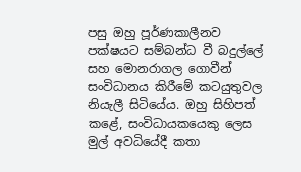පසු ඔහු පූර්ණකාලීනව පක්ෂයට සම්බන්ධ වී බදුල්ලේ සහ මොනරාගල ගොවීන් සංවිධානය කිරීමේ කටයුතුවල නියැලී සිටියේය. ඔහු සිහිපත් කළේ, සංවිධායකයෙකු ලෙස මුල් අවධියේදී කතා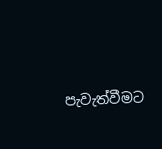පැවැත්වීමට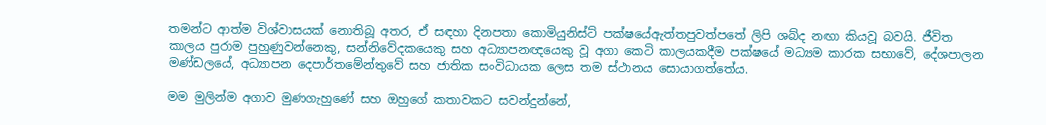තමන්ට ආත්ම විශ්වාසයක් නොතිබූ අතර, ඒ සඳහා දිනපතා කොමියුනිස්ට් පක්ෂයේඇත්තපුවත්පතේ ලිපි ශබ්ද නඟා කියවූ බවයි. ජීවිත කාලය පුරාම පුහුණුවන්නෙකු, සන්නිවේදකයෙකු සහ අධ්‍යාපනඥයෙකු වූ අගා කෙටි කාලයකදීම පක්ෂයේ මධ්‍යම කාරක සභාවේ, දේශපාලන මණ්ඩලයේ, අධ්‍යාපන දෙපාර්තමේන්තුවේ සහ ජාතික සංවිධායක ලෙස තම ස්ථානය සොයාගත්තේය.

මම මුලින්ම අගාව මුණගැහුණේ සහ ඔහුගේ කතාවකට සවන්දුන්නේ,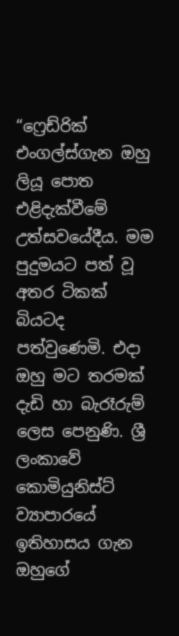“ෆ්‍රෙඩ්රික් එංගල්ස්ගැන ඔහු ලියූ පොත එළිදැක්වීමේ උත්සවයේදීය. මම පුදුමයට පත් වූ අතර ටිකක් බියටද පත්වුණෙමි. එදා ඔහු මට තරමක් දැඩි හා බැරෑරුම් ලෙස පෙනුණි. ශ්‍රී ලංකාවේ කොමියුනිස්ට් ව්‍යාපාරයේ ඉතිහාසය ගැන  ඔහුගේ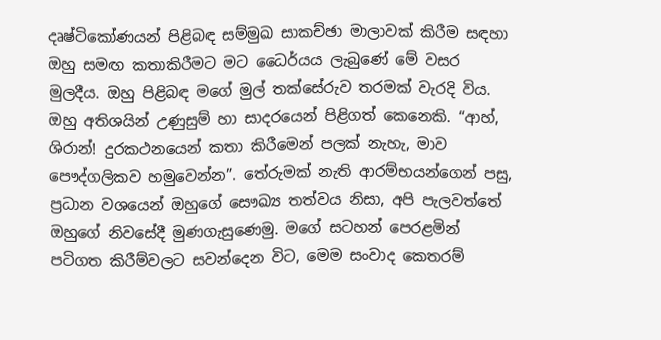දෘෂ්ටිකෝණයන් පිළිබඳ සම්මුඛ සාකච්ඡා මාලාවක් කිරීම සඳහා ඔහු සමඟ කතාකිරීමට මට ධෛර්යය ලැබුණේ මේ වසර මුලදීය. ඔහු පිළිබඳ මගේ මුල් තක්සේරුව තරමක් වැරදි විය. ඔහු අතිශයින් උණුසුම් හා සාදරයෙන් පිළිගත් කෙනෙකි. “ආහ්, ශිරාන්! දුරකථනයෙන් කතා කිරීමෙන් පලක් නැහැ, මාව පෞද්ගලිකව හමුවෙන්න”. තේරුමක් නැති ආරම්භයන්ගෙන් පසු, ප්‍රධාන වශයෙන් ඔහුගේ සෞඛ්‍ය තත්වය නිසා, අපි පැලවත්තේ ඔහුගේ නිවසේදී මුණගැසුණෙමු. මගේ සටහන් පෙරළමින් පටිගත කිරීම්වලට සවන්දෙන විට, මෙම සංවාද කෙතරම්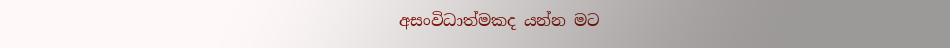අසංවිධාත්මකද යන්න මට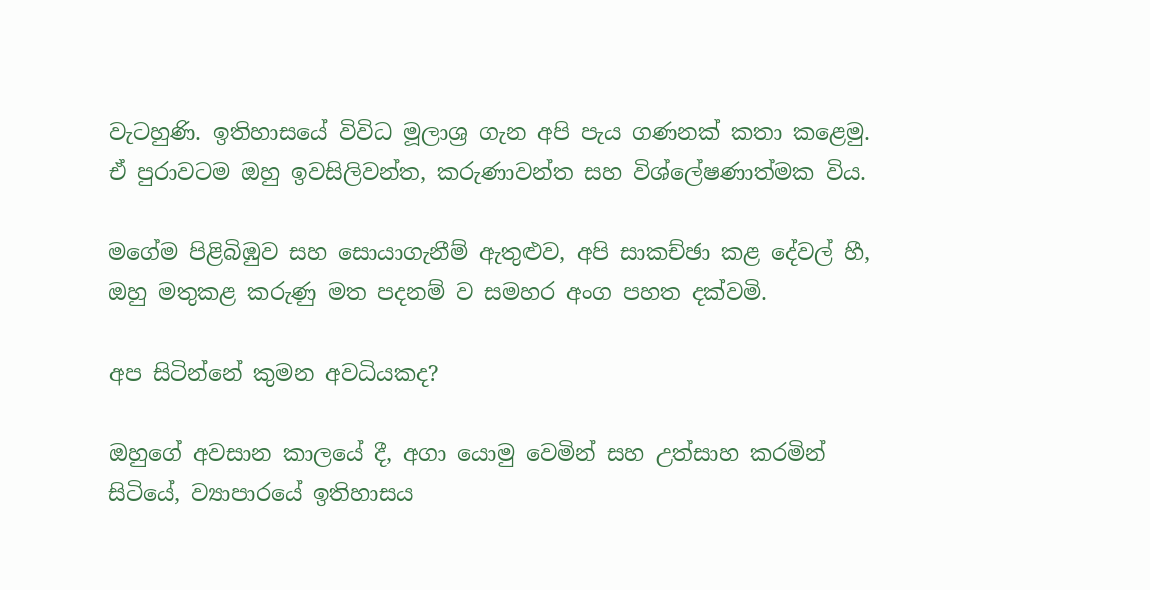වැටහුණි. ඉතිහාසයේ විවිධ මූලාශ්‍ර ගැන අපි පැය ගණනක් කතා කළෙමු. ඒ පුරාවටම ඔහු ඉවසිලිවන්ත, කරුණාවන්ත සහ විශ්ලේෂණාත්මක විය.

මගේම පිළිබිඹුව සහ සොයාගැනීම් ඇතුළුව, අපි සාකච්ඡා කළ දේවල් හී, ඔහු මතුකළ කරුණු මත පදනම් ව සමහර අංග පහත දක්වමි.

අප සිටින්නේ කුමන අවධියකද?

ඔහුගේ අවසාන කාලයේ දී, අගා යොමු වෙමින් සහ උත්සාහ කරමින් සිටියේ, ව්‍යාපාරයේ ඉතිහාසය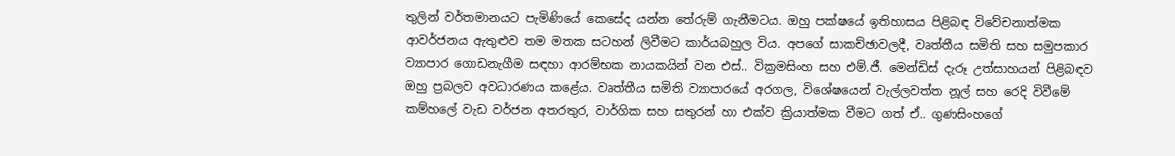තුලින් වර්තමානයට පැමිණියේ කෙසේද යන්න තේරුම් ගැනීමටය. ඔහු පක්ෂයේ ඉතිහාසය පිළිබඳ විවේචනාත්මක ආවර්ජනය ඇතුළුව තම මතක සටහන් ලිවීමට කාර්යබහුල විය. අපගේ සාකච්ඡාවලදී, වෘත්තීය සමිති සහ සමුපකාර ව්‍යාපාර ගොඩනැගීම සඳහා ආරම්භක නායකයින් වන එස්.. වික්‍රමසිංහ සහ එම්.ජී. මෙන්ඩිස් දැරූ උත්සාහයන් පිළිබඳව ඔහු ප්‍රබලව අවධාරණය කළේය. වෘත්තීය සමිති ව්‍යාපාරයේ අරගල, විශේෂයෙන් වැල්ලවත්ත නූල් සහ රෙදි විවීමේ කම්හලේ වැඩ වර්ජන අතරතුර, වාර්ගික සහ සතුරන් හා එක්ව ක්‍රියාත්මක වීමට ගත් ඒ.. ගුණසිංහගේ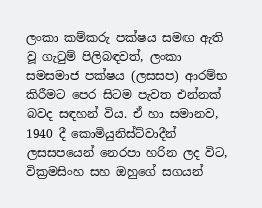ලංකා කම්කරු පක්ෂය සමඟ ඇති වූ ගැටුම් පිලිබඳවත්, ලංකා සමසමාජ පක්ෂය (ලසසප) ආරම්භ කිරීමට පෙර සිටම පැවත එන්නක් බවද සඳහන් විය. ඒ හා සමානව, 1940 දී කොමියුනිස්ට්වාදීන් ලසසපයෙන් නෙරපා හරින ලද විට, වික්‍රමසිංහ සහ ඔහුගේ සගයන්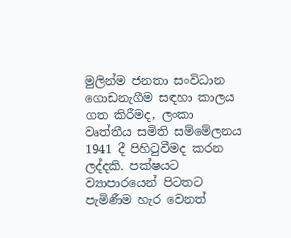මුලින්ම ජනතා සංවිධාන ගොඩනැගීම සඳහා කාලය ගත කිරීමද, ලංකා වෘත්තීය සමිති සම්මේලනය 1941 දී පිහිටුවීමද කරන ලද්දකි. පක්ෂයට ව්‍යාපාරයෙන් පිටතට පැමිණීම හැර වෙනත්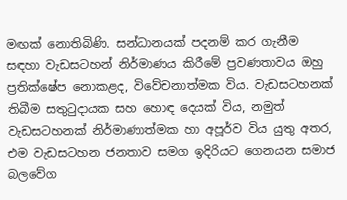මඟක් නොතිබිණි. සන්ධානයක් පදනම් කර ගැනීම සඳහා වැඩසටහන් නිර්මාණය කිරීමේ ප්‍රවණතාවය ඔහු ප්‍රතික්ෂේප නොකළද, විවේචනාත්මක විය. වැඩසටහනක් තිබීම සතුටුදායක සහ හොඳ දෙයක් විය, නමුත් වැඩසටහනක් නිර්මාණාත්මක හා අපූර්ව විය යුතු අතර, එම වැඩසටහන ජනතාව සමග ඉදිරියට ගෙනයන සමාජ බලවේග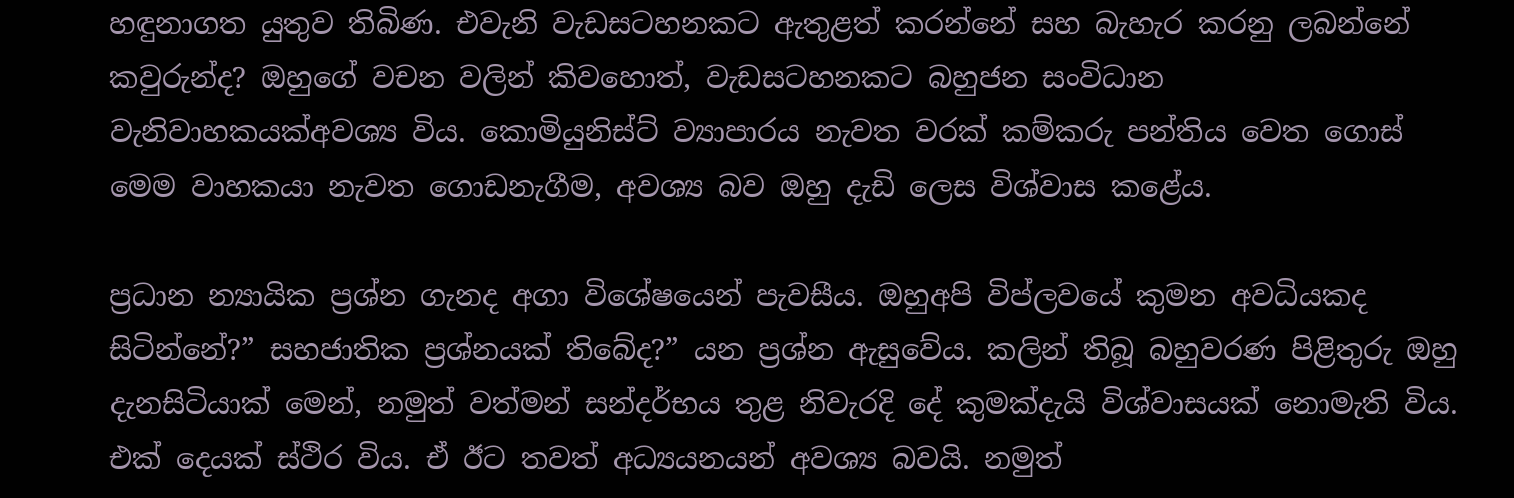හඳුනාගත යුතුව තිබිණ. එවැනි වැඩසටහනකට ඇතුළත් කරන්නේ සහ බැහැර කරනු ලබන්නේ කවුරුන්ද? ඔහුගේ වචන වලින් කිවහොත්, වැඩසටහනකට බහුජන සංවිධාන වැනිවාහකයක්අවශ්‍ය විය. කොමියුනිස්ට් ව්‍යාපාරය නැවත වරක් කම්කරු පන්තිය වෙත ගොස් මෙම වාහකයා නැවත ගොඩනැගීම, අවශ්‍ය බව ඔහු දැඩි ලෙස විශ්වාස කළේය.

ප්‍රධාන න්‍යායික ප්‍රශ්න ගැනද අගා විශේෂයෙන් පැවසීය. ඔහුඅපි විප්ලවයේ කුමන අවධියකද සිටින්නේ?” සහජාතික ප්‍රශ්නයක් තිබේද?” යන ප්‍රශ්න ඇසුවේය. කලින් තිබූ බහුවරණ පිළිතුරු ඔහු දැනසිටියාක් මෙන්, නමුත් වත්මන් සන්දර්භය තුළ නිවැරදි දේ කුමක්දැයි විශ්වාසයක් නොමැති විය. එක් දෙයක් ස්ථිර විය. ඒ ඊට තවත් අධ්‍යයනයන් අවශ්‍ය බවයි. නමුත්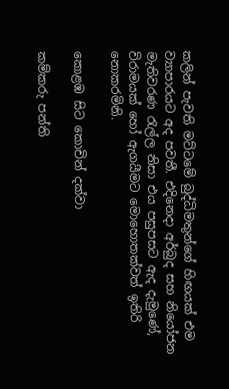කලින් පැවති මට්ටමේ බුද්ධිමතුන්ගේ හිඟයක් එම ව්‍යාපාරයට අද පවතී. එදිනෙදා අර්බුද සහ නියෝජන මැතිවරණ රැල්ල නිසා එය පසුපසට ඇද දැමුණේ, විරාමයක් හෝ ඇගයීමට මොහොතක්වත් ඉතිරි නොකරමිනි.

කොළඹ සිට කොචින් දක්වා

කම්කරු පන්ති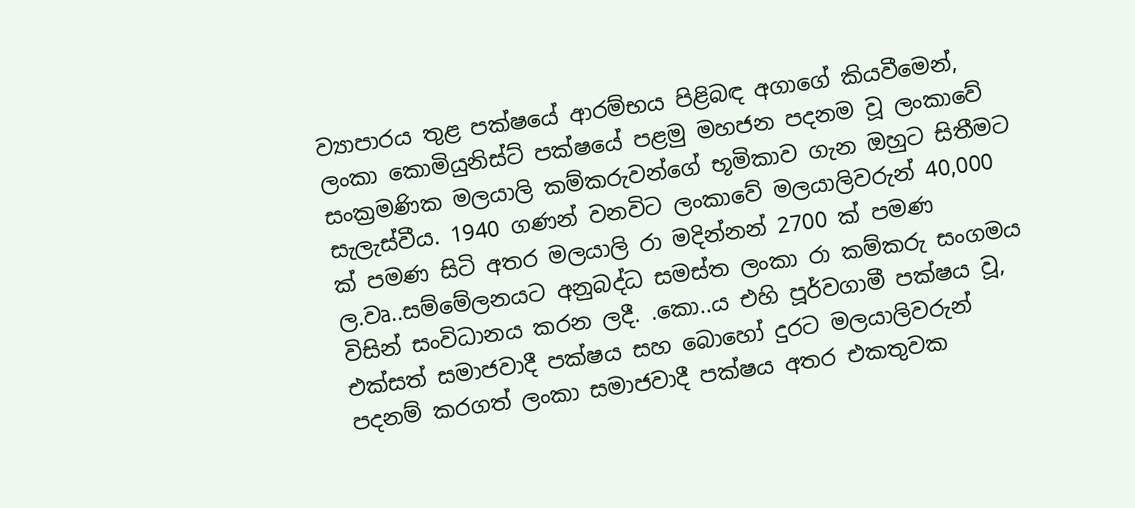ව්‍යාපාරය තුළ පක්ෂයේ ආරම්භය පිළිබඳ අගාගේ කියවීමෙන්, ලංකා කොමියුනිස්ට් පක්ෂයේ පළමු මහජන පදනම වූ ලංකාවේ සංක්‍රමණික මලයාලි කම්කරුවන්ගේ භූමිකාව ගැන ඔහුට සිතීමට සැලැස්වීය. 1940 ගණන් වනවිට ලංකාවේ මලයාලිවරුන් 40,000 ක් පමණ සිටි අතර මලයාලි රා මදින්නන් 2700 ක් පමණ ල.වෘ..සම්මේලනයට අනුබද්ධ සමස්ත ලංකා රා කම්කරු සංගමය විසින් සංවිධානය කරන ලදී. .කො..ය එහි පූර්වගාමී පක්ෂය වූ, එක්සත් සමාජවාදී පක්ෂය සහ බොහෝ දුරට මලයාලිවරුන් පදනම් කරගත් ලංකා සමාජවාදී පක්ෂය අතර එකතුවක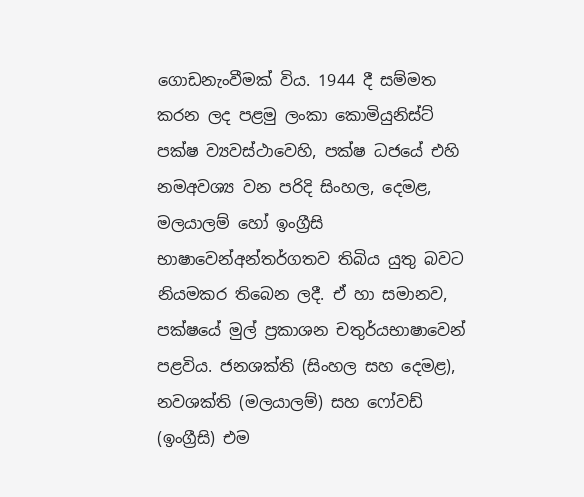ගොඩනැංවීමක් විය. 1944 දී සම්මත කරන ලද පළමු ලංකා කොමියුනිස්ට් පක්ෂ ව්‍යවස්ථාවෙහි, පක්ෂ ධජයේ එහි නමඅවශ්‍ය වන පරිදි සිංහල, දෙමළ, මලයාලම් හෝ ඉංග්‍රීසි භාෂාවෙන්අන්තර්ගතව තිබිය යුතු බවට නියමකර තිබෙන ලදී. ඒ හා සමානව, පක්ෂයේ මුල් ප්‍රකාශන චතුර්යභාෂාවෙන් පළවිය. ජනශක්ති (සිංහල සහ දෙමළ), නවශක්ති (මලයාලම්) සහ ෆෝවඩ් (ඉංග්‍රීසි) එම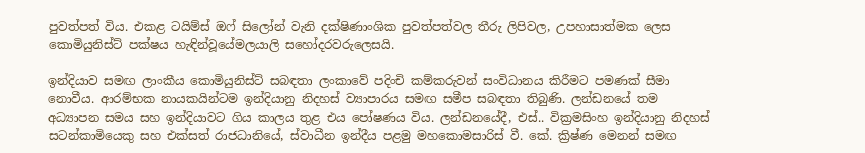පුවත්පත් විය. එකළ ටයිම්ස් ඔෆ් සිලෝන් වැනි දක්ෂිණාංශික පුවත්පත්වල තීරු ලිපිවල, උපහාසාත්මක ලෙස කොමියුනිස්ට් පක්ෂය හැඳින්වූයේමලයාලි සහෝදරවරුලෙසයි.

ඉන්දියාව සමඟ ලාංකීය කොමියුනිස්ට් සබඳතා ලංකාවේ පදිංචි කම්කරුවන් සංවිධානය කිරීමට පමණක් සීමා නොවීය. ආරම්භක නායකයින්ටම ඉන්දියානු නිදහස් ව්‍යාපාරය සමඟ සමීප සබඳතා තිබුණි. ලන්ඩනයේ තම අධ්‍යාපන සමය සහ ඉන්දියාවට ගිය කාලය තුළ එය පෝෂණය විය. ලන්ඩනයේදී, එස්.. වික්‍රමසිංහ ඉන්දියානු නිදහස් සටන්කාමියෙකු සහ එක්සත් රාජධානියේ, ස්වාධීන ඉන්දීය පළමු මහකොමසාරිස් වී. කේ. ක්‍රිෂ්ණ මෙනන් සමඟ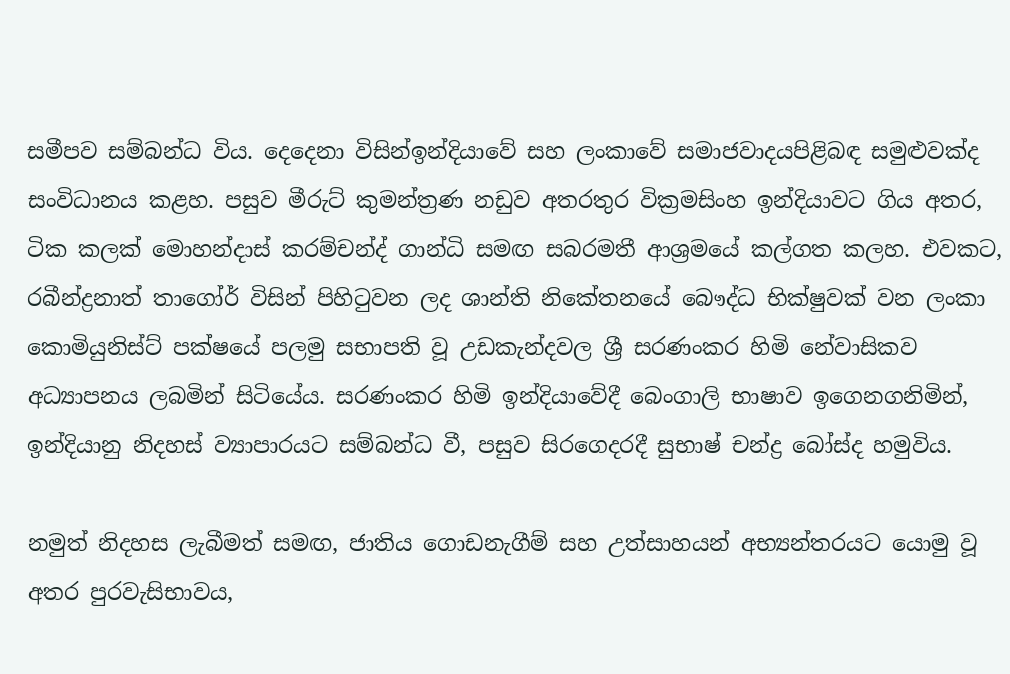සමීපව සම්බන්ධ විය. දෙදෙනා විසින්ඉන්දියාවේ සහ ලංකාවේ සමාජවාදයපිළිබඳ සමුළුවක්ද සංවිධානය කළහ. පසුව මීරුට් කුමන්ත්‍රණ නඩුව අතරතුර වික්‍රමසිංහ ඉන්දියාවට ගිය අතර, ටික කලක් මොහන්දාස් කරම්චන්ද් ගාන්ධි සමඟ සබරමතී ආශ්‍රමයේ කල්ගත කලහ. එවකට, රබීන්ද්‍රනාත් තාගෝර් විසින් පිහිටුවන ලද ශාන්ති නිකේතනයේ බෞද්ධ භික්ෂුවක් වන ලංකා කොමියුනිස්ට් පක්ෂයේ පලමු සභාපති වූ උඩකැන්දවල ශ්‍රී සරණංකර හිමි නේවාසිකව අධ්‍යාපනය ලබමින් සිටියේය. සරණංකර හිමි ඉන්දියාවේදී බෙංගාලි භාෂාව ඉගෙනගනිමින්, ඉන්දියානු නිදහස් ව්‍යාපාරයට සම්බන්ධ වී, පසුව සිරගෙදරදී සුභාෂ් චන්ද්‍ර බෝස්ද හමුවිය.

නමුත් නිදහස ලැබීමත් සමඟ, ජාතිය ගොඩනැගීම් සහ උත්සාහයන් අභ්‍යන්තරයට යොමු වූ අතර පුරවැසිභාවය,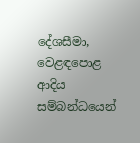දේශසීමා, වෙළඳපොළ ආදිය සම්බන්ධයෙන්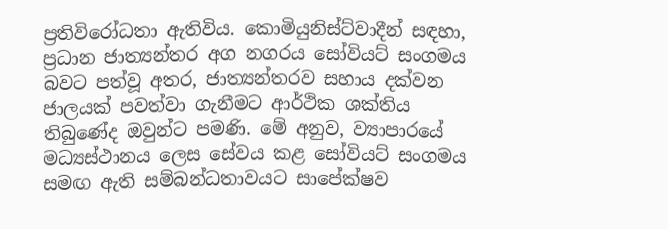ප්‍රතිවිරෝධතා ඇතිවිය. කොමියුනිස්ට්වාදීන් සඳහා, ප්‍රධාන ජාත්‍යන්තර අග නගරය සෝවියට් සංගමය බවට පත්වූ අතර, ජාත්‍යන්තරව සහාය දක්වන ජාලයක් පවත්වා ගැනීමට ආර්ථික ශක්තිය තිබුණේද ඔවුන්ට පමණි. මේ අනුව, ව්‍යාපාරයේ මධ්‍යස්ථානය ලෙස සේවය කළ සෝවියට් සංගමය සමඟ ඇති සම්බන්ධතාවයට සාපේක්ෂව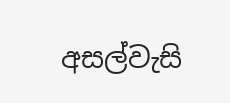අසල්වැසි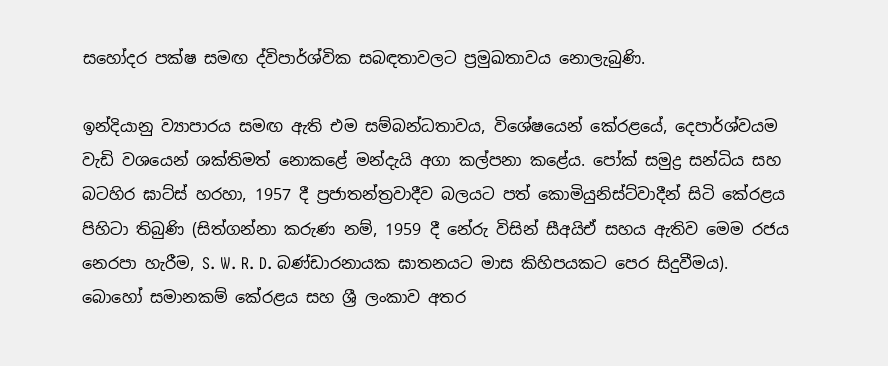සහෝදර පක්ෂ සමඟ ද්විපාර්ශ්වික සබඳතාවලට ප්‍රමුඛතාවය නොලැබුණි.

ඉන්දියානු ව්‍යාපාරය සමඟ ඇති එම සම්බන්ධතාවය, විශේෂයෙන් කේරළයේ, දෙපාර්ශ්වයම වැඩි වශයෙන් ශක්තිමත් නොකළේ මන්දැයි අගා කල්පනා කළේය. පෝක් සමුද්‍ර සන්ධිය සහ බටහිර ඝාට්ස් හරහා, 1957 දී ප්‍රජාතන්ත්‍රවාදීව බලයට පත් කොමියුනිස්ට්වාදීන් සිටි කේරළය පිහිටා තිබුණි (සිත්ගන්නා කරුණ නම්, 1959 දී නේරු විසින් සීඅයිඒ සහය ඇතිව මෙම රජය නෙරපා හැරීම, S. W. R. D. බණ්ඩාරනායක ඝාතනයට මාස කිහිපයකට පෙර සිදුවීමය). බොහෝ සමානකම් කේරළය සහ ශ්‍රී ලංකාව අතර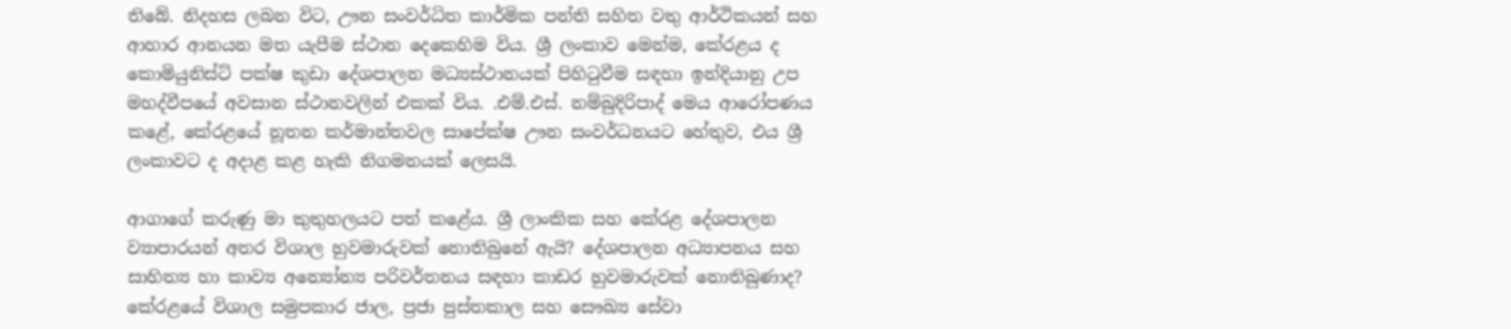තිබේ. නිදහස ලබන විට, ඌන සංවර්ධිත කාර්මික පන්ති සහිත වතු ආර්ථිකයන් සහ ආහාර ආනයන මත යැපීම ස්ථාන දෙකෙහිම විය. ශ්‍රී ලංකාව මෙන්ම, කේරළය ද කොමියුනිස්ට් පක්ෂ කුඩා දේශපාලන මධ්‍යස්ථානයක් පිහිටුවීම සඳහා ඉන්දියානු උප මහද්වීපයේ අවසාන ස්ථානවලින් එකක් විය. .එම්.එස්. නම්බුදිරිපාද් මෙය ආරෝපණය කළේ, කේරළයේ නූතන කර්මාන්තවල සාපේක්ෂ ඌන සංවර්ධනයට හේතුව, එය ශ්‍රී ලංකාවට ද අදාළ කළ හැකි නිගමනයක් ලෙසයි.

ආගාගේ කරුණු මා කුතුහලයට පත් කළේය. ශ්‍රී ලාංකික සහ කේරළ දේශපාලන ව්‍යාපාරයන් අතර විශාල හුවමාරුවක් නොතිබුනේ ඇයි? දේශපාලන අධ්‍යාපනය සහ සාහිත්‍ය හා කාව්‍ය අන්‍යෝන්‍ය පරිවර්තනය සඳහා කාඩර හුවමාරුවක් නොතිබුණාද? කේරළයේ විශාල සමුපකාර ජාල, ප්‍රජා පුස්තකාල සහ සෞඛ්‍ය සේවා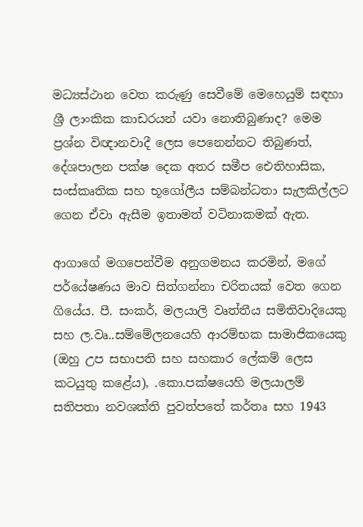මධ්‍යස්ථාන වෙත කරුණු සෙවීමේ මෙහෙයුම් සඳහා ශ්‍රී ලාංකික කාඩරයන් යවා නොතිබුණාද? මෙම ප්‍රශ්න විඥානවාදී ලෙස පෙනෙන්නට තිබුණත්, දේශපාලන පක්ෂ දෙක අතර සමීප ඓතිහාසික, සංස්කෘතික සහ භූගෝලීය සම්බන්ධතා සැලකිල්ලට ගෙන ඒවා ඇසීම ඉතාමත් වටිනාකමක් ඇත.

ආගාගේ මගපෙන්වීම අනුගමනය කරමින්, මගේ පර්යේෂණය මාව සිත්ගන්නා චරිතයක් වෙත ගෙන ගියේය. පී. සංකර්, මලයාලි වෘත්තීය සමිතිවාදියෙකු සහ ල.වෘ..සම්මේලනයෙහි ආරම්භක සාමාජිකයෙකු (ඔහු උප සභාපති සහ සහකාර ලේකම් ලෙස කටයුතු කළේය), .කො.පක්ෂයෙහි මලයාලම් සතිපතා නවශක්ති පුවත්පතේ කර්තෘ සහ 1943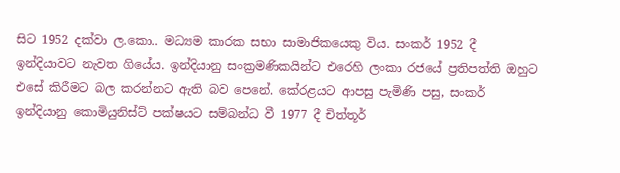සිට 1952 දක්වා ල.කො.. මධ්‍යම කාරක සභා සාමාජිකයෙකු විය. සංකර් 1952 දී ඉන්දියාවට නැවත ගියේය. ඉන්දියානු සංක්‍රමණිකයින්ට එරෙහි ලංකා රජයේ ප්‍රතිපත්ති ඔහුට එසේ කිරීමට බල කරන්නට ඇති බව පෙනේ. කේරළයට ආපසු පැමිණි පසු, සංකර් ඉන්දියානු කොමියුනිස්ට් පක්ෂයට සම්බන්ධ වී 1977 දී චිත්තූර්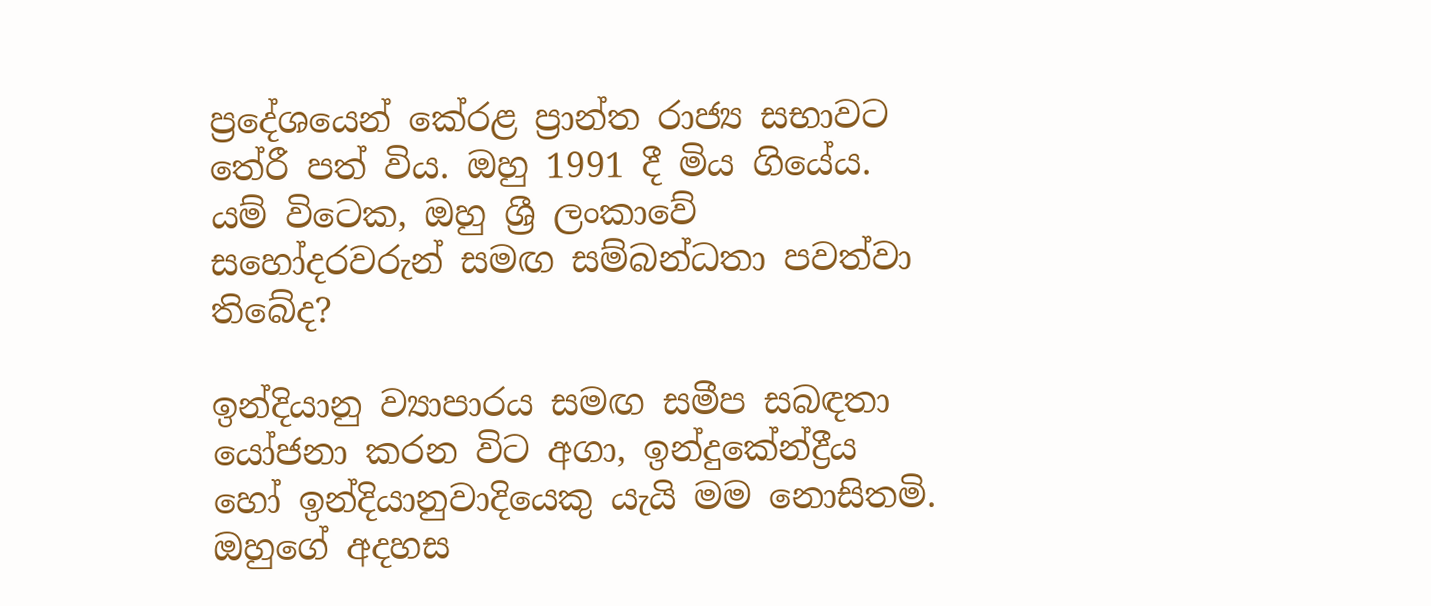ප්‍රදේශයෙන් කේරළ ප්‍රාන්ත රාජ්‍ය සභාවට තේරී පත් විය. ඔහු 1991 දී මිය ගියේය. යම් විටෙක, ඔහු ශ්‍රී ලංකාවේ සහෝදරවරුන් සමඟ සම්බන්ධතා පවත්වා තිබේද?

ඉන්දියානු ව්‍යාපාරය සමඟ සමීප සබඳතා යෝජනා කරන විට අගා, ඉන්දුකේන්ද්‍රීය හෝ ඉන්දියානුවාදියෙකු යැයි මම නොසිතමි. ඔහුගේ අදහස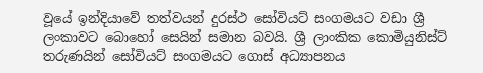වූයේ ඉන්දියාවේ තත්වයන් දුරස්ථ සෝවියට් සංගමයට වඩා ශ්‍රී ලංකාවට බොහෝ සෙයින් සමාන බවයි. ශ්‍රී ලාංකික කොමියුනිස්ට් තරුණයින් සෝවියට් සංගමයට ගොස් අධ්‍යාපනය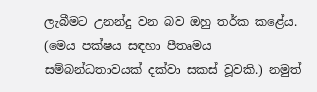ලැබීමට උනන්දු වන බව ඔහු තර්ක කළේය. (මෙය පක්ෂය සඳහා පීතෘමය සම්බන්ධතාවයක් දක්වා සකස් වූවකි.) නමුත්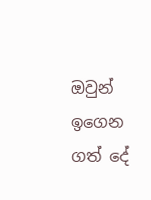ඔවුන් ඉගෙන ගත් දේ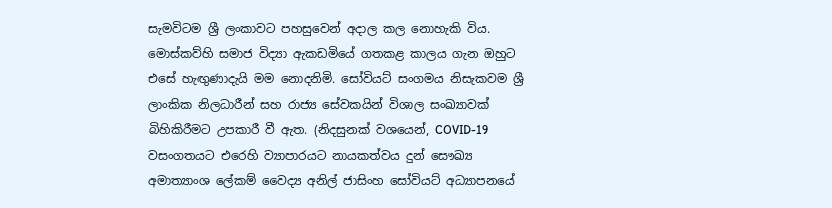සැමවිටම ශ්‍රී ලංකාවට පහසුවෙන් අදාල කල නොහැකි විය. මොස්කව්හි සමාජ විද්‍යා ඇකඩමියේ ගතකළ කාලය ගැන ඔහුට එසේ හැඟුණාදැයි මම නොදනිමි. සෝවියට් සංගමය නිසැකවම ශ්‍රී ලාංකික නිලධාරීන් සහ රාජ්‍ය සේවකයින් විශාල සංඛ්‍යාවක් බිහිකිරීමට උපකාරී වී ඇත. (නිදසුනක් වශයෙන්, COVID-19 වසංගතයට එරෙහි ව්‍යාපාරයට නායකත්වය දුන් සෞඛ්‍ය අමාත්‍යාංශ ලේකම් වෛද්‍ය අනිල් ජාසිංහ සෝවියට් අධ්‍යාපනයේ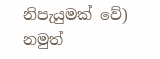නිපැයුමක් වේ) නමුත්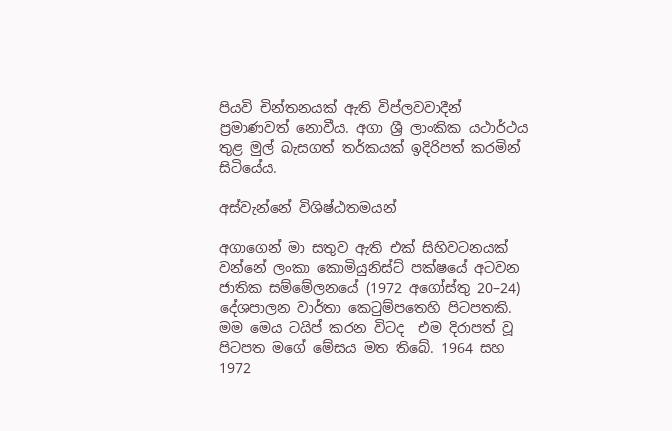පියවි චින්තනයක් ඇති විප්ලවවාදීන් ප්‍රමාණවත් නොවීය. අගා ශ්‍රී ලාංකික යථාර්ථය තුළ මුල් බැසගත් තර්කයක් ඉදිරිපත් කරමින් සිටියේය.

අස්වැන්නේ විශිෂ්ඨතමයන්

අගාගෙන් මා සතුව ඇති එක් සිහිවටනයක් වන්නේ ලංකා කොමියුනිස්ට් පක්ෂයේ අටවන ජාතික සම්මේලනයේ (1972 අගෝස්තු 20–24) දේශපාලන වාර්තා කෙටුම්පතෙහි පිටපතකි. මම මෙය ටයිප් කරන විටද  එම දිරාපත් වූ පිටපත මගේ මේසය මත තිබේ. 1964 සහ 1972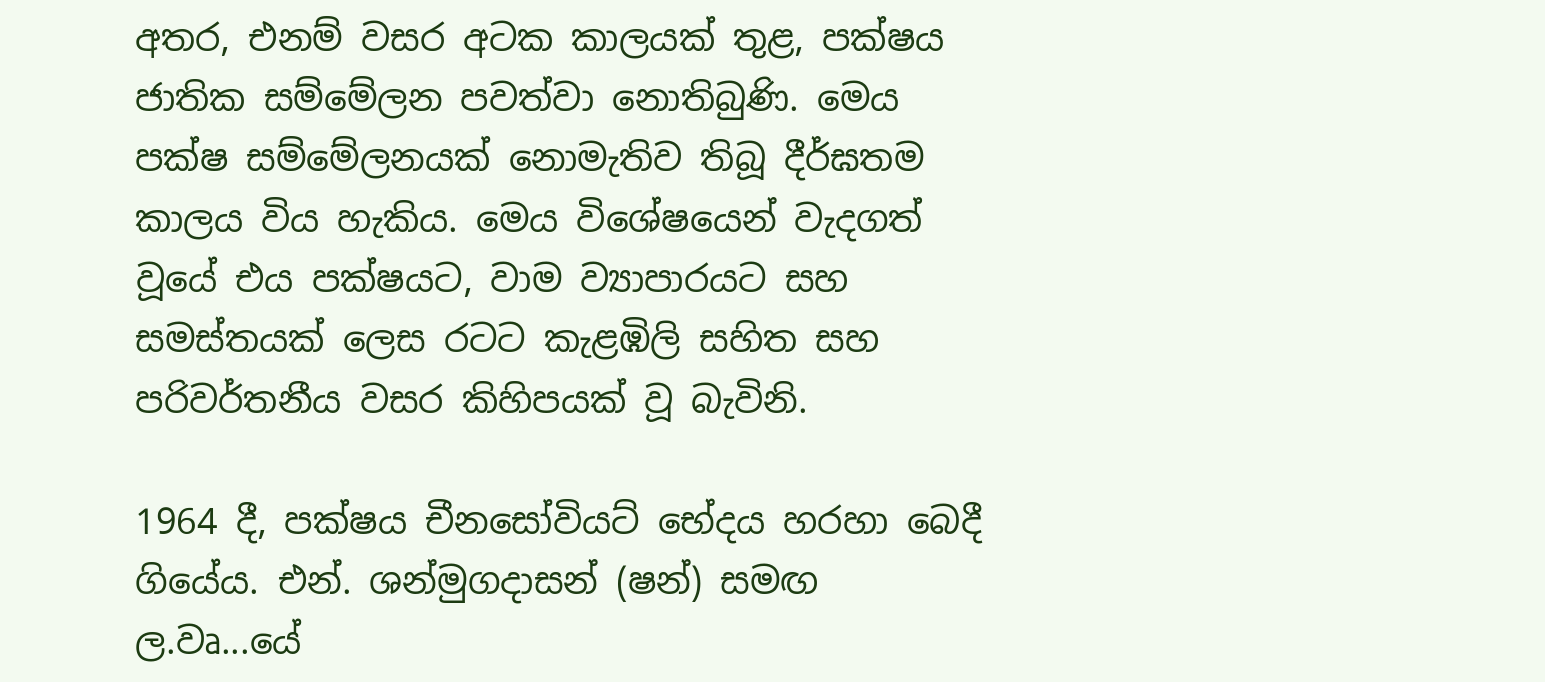අතර, එනම් වසර අටක කාලයක් තුළ, පක්ෂය ජාතික සම්මේලන පවත්වා නොතිබුණි. මෙය පක්ෂ සම්මේලනයක් නොමැතිව තිබූ දීර්ඝතම කාලය විය හැකිය. මෙය විශේෂයෙන් වැදගත් වූයේ එය පක්ෂයට, වාම ව්‍යාපාරයට සහ සමස්තයක් ලෙස රටට කැළඹිලි සහිත සහ පරිවර්තනීය වසර කිහිපයක් වූ බැවිනි.

1964 දී, පක්ෂය චීනසෝවියට් භේදය හරහා බෙදී ගියේය. එන්. ශන්මුගදාසන් (ෂන්) සමඟ ල.වෘ...යේ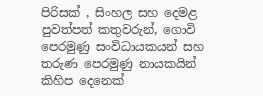පිරිසක් , සිංහල සහ දෙමළ පුවත්පත් කතුවරුන්, ගොවි පෙරමුණු සංවිධායකයන් සහ තරුණ පෙරමුණු නායකයින් කිහිප දෙනෙක්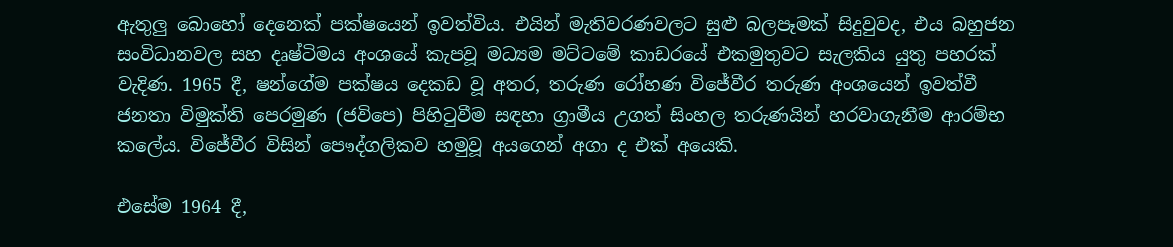ඇතුලු බොහෝ දෙනෙක් පක්ෂයෙන් ඉවත්විය. එයින් මැතිවරණවලට සුළු බලපෑමක් සිදුවුවද, එය බහුජන සංවිධානවල සහ දෘෂ්ටිමය අංශයේ කැපවූ මධ්‍යම මට්ටමේ කාඩරයේ එකමුතුවට සැලකිය යුතු පහරක් වැදිණ. 1965 දී, ෂන්ගේම පක්ෂය දෙකඩ වූ අතර, තරුණ රෝහණ විජේවීර තරුණ අංශයෙන් ඉවත්වී ජනතා විමුක්ති පෙරමුණ (ජවිපෙ) පිහිටුවීම සඳහා ග්‍රාමීය උගත් සිංහල තරුණයින් හරවාගැනීම ආරම්භ කලේය. විජේවීර විසින් පෞද්ගලිකව හමුවූ අයගෙන් අගා ද එක් අයෙකි.

එසේම 1964 දී,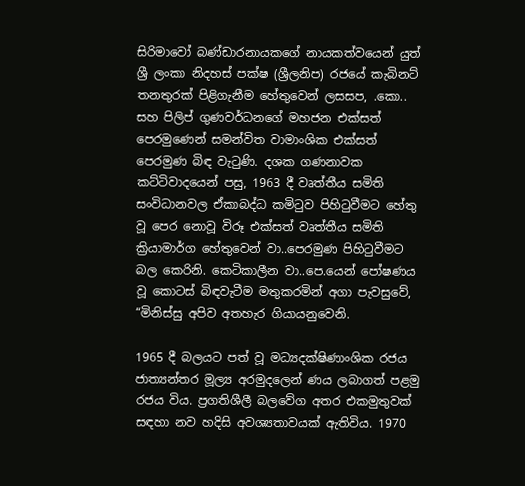සිරිමාවෝ බණ්ඩාරනායකගේ නායකත්වයෙන් යුත් ශ්‍රී ලංකා නිදහස් පක්ෂ (ශ්‍රීලනිප) රජයේ කැබිනට් තනතුරක් පිළිගැනීම හේතුවෙන් ලසසප, .කො.. සහ පිලිප් ගුණවර්ධනගේ මහජන එක්සත් පෙරමුණෙන් සමන්විත වාමාංශික එක්සත් පෙරමුණ බිඳ වැටුණි. දශක ගණනාවක කට්ටිවාදයෙන් පසු, 1963 දී වෘත්තීය සමිති සංවිධානවල ඒකාබද්ධ කමිටුව පිහිටුවීමට හේතු වූ පෙර නොවූ විරූ එක්සත් වෘත්තීය සමිති ක්‍රියාමාර්ග හේතුවෙන් වා..පෙරමුණ පිහිටුවීමට බල කෙරිනි. කෙටිකාලීන වා..පෙ.යෙන් පෝෂණය වූ කොටස් බිඳවැටීම මතුකරමින් අගා පැවසුවේ, “මිනිස්සු අපිව අතහැර ගියායනුවෙනි.

1965 දී බලයට පත් වූ මධ්‍යදක්ෂිණාංශික රජය ජාත්‍යන්තර මූල්‍ය අරමුදලෙන් ණය ලබාගත් පළමු රජය විය. ප්‍රගතිශීලී බලවේග අතර එකමුතුවක් සඳහා නව හදිසි අවශ්‍යතාවයක් ඇතිවිය. 1970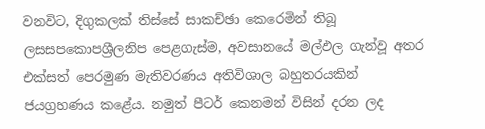වනවිට, දිගුකලක් තිස්සේ සාකච්ඡා කෙරෙමින් තිබූ ලසසපකොපශ්‍රීලනිප පෙළගැස්ම, අවසානයේ මල්ඵල ගැන්වූ අතර එක්සත් පෙරමුණ මැතිවරණය අතිවිශාල බහුතරයකින් ජයග්‍රහණය කළේය. නමුත් පීටර් කෙනමන් විසින් දරන ලද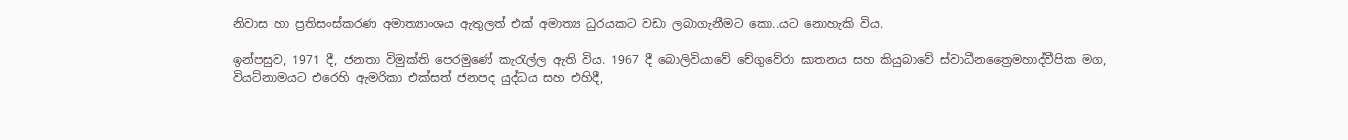නිවාස හා ප්‍රතිසංස්කරණ අමාත්‍යාංශය ඇතුලත් එක් අමාත්‍ය ධුරයකට වඩා ලබාගැනීමට කො..යට නොහැකි විය.

ඉන්පසුව, 1971 දී, ජනතා විමුක්ති පෙරමුණේ කැරැල්ල ඇති විය. 1967 දී බොලිවියාවේ චේගුවේරා ඝාතනය සහ කියුබාවේ ස්වාධීනත්‍රෛමහාද්වීපික මග, වියට්නාමයට එරෙහි ඇමරිකා එක්සත් ජනපද යුද්ධය සහ එහිදී,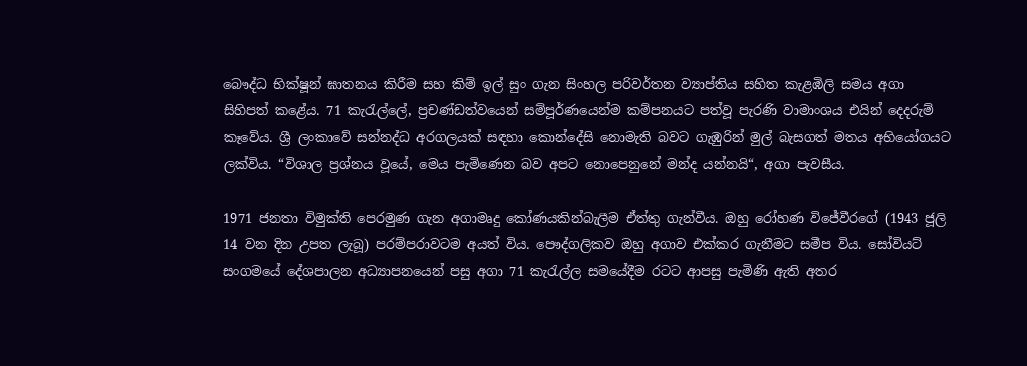බෞද්ධ භික්ෂූන් ඝාතනය කිරීම සහ කිම් ඉල් සුං ගැන සිංහල පරිවර්තන ව්‍යාප්තිය සහිත කැළඹිලි සමය අගා සිහිපත් කළේය. 71 කැරැල්ලේ, ප්‍රචණ්ඩත්වයෙන් සම්පූර්ණයෙන්ම කම්පනයට පත්වූ පැරණි වාමාංශය එයින් දෙදරුම් කෑවේය. ශ්‍රී ලංකාවේ සන්නද්ධ අරගලයක් සඳහා කොන්දේසි නොමැති බවට ගැඹුරින් මුල් බැසගත් මතය අභියෝගයට ලක්විය. “විශාල ප්‍රශ්නය වූයේ, මෙය පැමිණෙන බව අපට නොපෙනුනේ මන්ද යන්නයි“, අගා පැවසීය.

1971 ජනතා විමුක්ති පෙරමුණ ගැන අගාමෘදු කෝණයකින්බැලීම ඒත්තු ගැන්වීය. ඔහු රෝහණ විජේවීරගේ (1943 ජූලි 14 වන දින උපත ලැබූ) පරම්පරාවටම අයත් විය. පෞද්ගලිකව ඔහු අගාව එක්කර ගැනීමට සමීප විය. සෝවියට් සංගමයේ දේශපාලන අධ්‍යාපනයෙන් පසු අගා 71 කැරැල්ල සමයේදීම රටට ආපසු පැමිණි ඇති අතර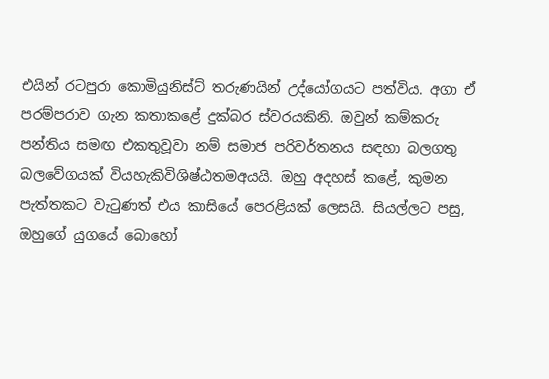එයින් රටපුරා කොමියුනිස්ට් තරුණයින් උද්යෝගයට පත්විය. අගා ඒ පරම්පරාව ගැන කතාකළේ දුක්බර ස්වරයකිනි. ඔවුන් කම්කරු පන්තිය සමඟ එකතුවූවා නම් සමාජ පරිවර්තනය සඳහා බලගතු බලවේගයක් වියහැකිවිශිෂ්ඨතමඅයයි. ඔහු අදහස් කළේ, කුමන පැත්තකට වැටුණත් එය කාසියේ පෙරළියක් ලෙසයි. සියල්ලට පසු, ඔහුගේ යුගයේ බොහෝ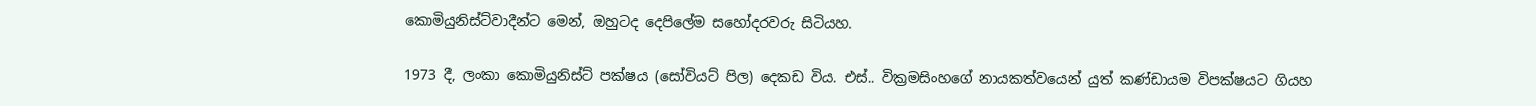කොමියුනිස්ට්වාදීන්ට මෙන්, ඔහුටද දෙපිලේම සහෝදරවරු සිටියහ.

1973 දී, ලංකා කොමියුනිස්ට් පක්ෂය (සෝවියට් පිල) දෙකඩ විය. එස්.. වික්‍රමසිංහගේ නායකත්වයෙන් යුත් කණ්ඩායම විපක්ෂයට ගියහ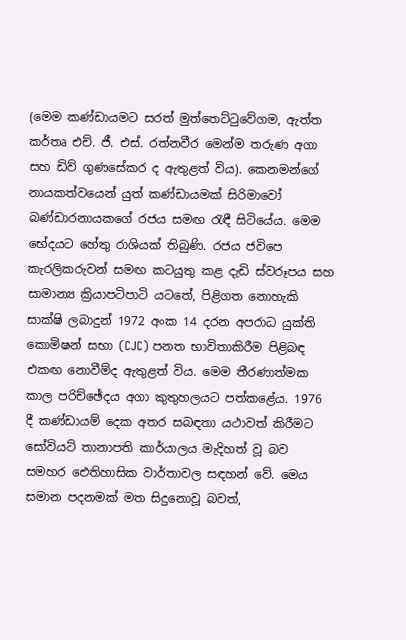(මෙම කණ්ඩායමට සරත් මුත්තෙට්ටුවේගම, ඇත්ත කර්තෘ එච්. ජී. එස්. රත්නවීර මෙන්ම තරුණ අගා සහ ඩිව් ගුණසේකර ද ඇතුළත් විය). කෙනමන්ගේ නායකත්වයෙන් යුත් කණ්ඩායමක් සිරිමාවෝ බණ්ඩාරනායකගේ රජය සමඟ රැඳී සිටියේය. මෙම භේදයට හේතු රාශියක් තිබුණි. රජය ජවිපෙ කැරලිකරුවන් සමඟ කටයුතු කළ දැඩි ස්වරූපය සහ සාමාන්‍ය ක්‍රියාපටිපාටි යටතේ, පිළිගත නොහැකි සාක්ෂි ලබාදුන් 1972 අංක 14 දරන අපරාධ යුක්ති කොමිෂන් සභා (CJC) පනත භාවිතාකිරීම පිළිබඳ එකඟ නොවීම්ද ඇතුළත් විය. මෙම තීරණාත්මක කාල පරිච්ඡේදය අගා කුතුහලයට පත්කළේය. 1976 දී කණ්ඩායම් දෙක අතර සබඳතා යථාවත් කිරීමට සෝවියට් තානාපති කාර්යාලය මැදිහත් වූ බව සමහර ඓතිහාසික වාර්තාවල සඳහන් වේ. මෙය සමාන පදනමක් මත සිදුනොවූ බවත්,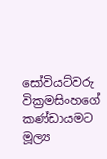සෝවියට්වරු වික්‍රමසිංහගේ කණ්ඩායමට මූල්‍ය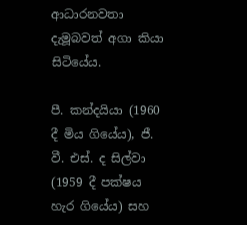ආධාරනවතා දැමූබවත් අගා කියා සිටියේය.

පී. කන්දයියා (1960 දී මිය ගියේය), ජී. වී. එස්. ද සිල්වා (1959 දී පක්ෂය හැර ගියේය) සහ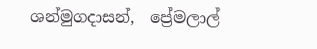ශන්මුගදාසන්,  ප්‍රේමලාල්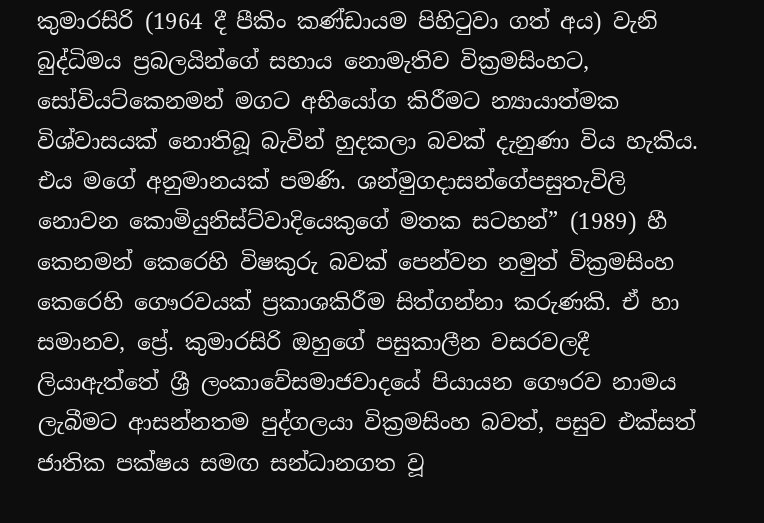කුමාරසිරි (1964 දී පීකිං කණ්ඩායම පිහිටුවා ගත් අය) වැනි බුද්ධිමය ප්‍රබලයින්ගේ සහාය නොමැතිව වික්‍රමසිංහට, සෝවියට්කෙනමන් මගට අභියෝග කිරීමට න්‍යායාත්මක විශ්වාසයක් නොතිබූ බැවින් හුදකලා බවක් දැනුණා විය හැකිය. එය මගේ අනුමානයක් පමණි. ශන්මුගදාසන්ගේපසුතැවිලි නොවන කොමියුනිස්ට්වාදියෙකුගේ මතක සටහන්” (1989) හී කෙනමන් කෙරෙහි විෂකුරු බවක් පෙන්වන නමුත් වික්‍රමසිංහ කෙරෙහි ගෞරවයක් ප්‍රකාශකිරීම සිත්ගන්නා කරුණකි. ඒ හා සමානව, ප්‍රේ. කුමාරසිරි ඔහුගේ පසුකාලීන වසරවලදී ලියාඇත්තේ ශ්‍රී ලංකාවේසමාජවාදයේ පියායන ගෞරව නාමය ලැබීමට ආසන්නතම පුද්ගලයා වික්‍රමසිංහ බවත්, පසුව එක්සත් ජාතික පක්ෂය සමඟ සන්ධානගත වූ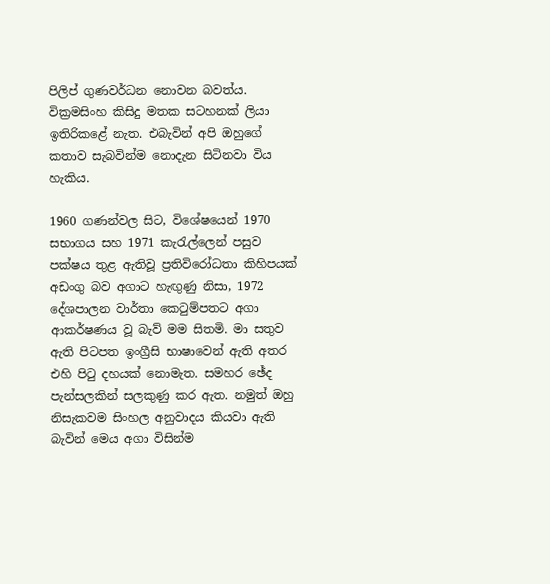පිලිප් ගුණවර්ධන නොවන බවත්ය. වික්‍රමසිංහ කිසිදු මතක සටහනක් ලියා ඉතිරිකළේ නැත. එබැවින් අපි ඔහුගේ කතාව සැබවින්ම නොදැන සිටිනවා විය හැකිය.

1960 ගණන්වල සිට, විශේෂයෙන් 1970 සභාගය සහ 1971 කැරැල්ලෙන් පසුව පක්ෂය තුළ ඇතිවූ ප්‍රතිවිරෝධතා කිහිපයක් අඩංගු බව අගාට හැඟුණු නිසා, 1972 දේශපාලන වාර්තා කෙටුම්පතට අගා ආකර්ෂණය වූ බැව් මම සිතමි. මා සතුව ඇති පිටපත ඉංග්‍රීසි භාෂාවෙන් ඇති අතර එහි පිටු දහයක් නොමැත. සමහර ඡේද පැන්සලකින් සලකුණු කර ඇත. නමුත් ඔහු නිසැකවම සිංහල අනුවාදය කියවා ඇති බැවින් මෙය අගා විසින්ම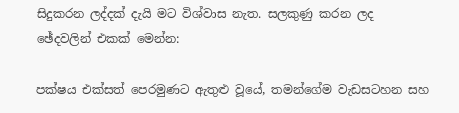සිදුකරන ලද්දක් දැයි මට විශ්වාස නැත. සලකුණු කරන ලද ඡේදවලින් එකක් මෙන්න:

පක්ෂය එක්සත් පෙරමුණට ඇතුළු වූයේ, තමන්ගේම වැඩසටහන සහ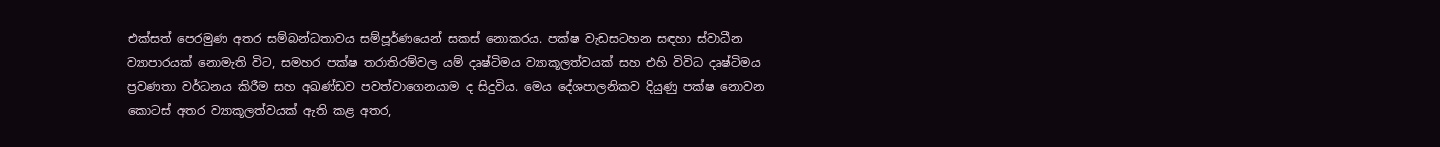එක්සත් පෙරමුණ අතර සම්බන්ධතාවය සම්පූර්ණයෙන් සකස් නොකරය. පක්ෂ වැඩසටහන සඳහා ස්වාධීන ව්‍යාපාරයක් නොමැති විට, සමහර පක්ෂ තරාතිරම්වල යම් දෘෂ්ටිමය ව්‍යාකූලත්වයක් සහ එහි විවිධ දෘෂ්ටිමය ප්‍රවණතා වර්ධනය කිරීම සහ අඛණ්ඩව පවත්වාගෙනයාම ද සිදුවිය. මෙය දේශපාලනිකව දියුණු පක්ෂ නොවන කොටස් අතර ව්‍යාකූලත්වයක් ඇති කළ අතර,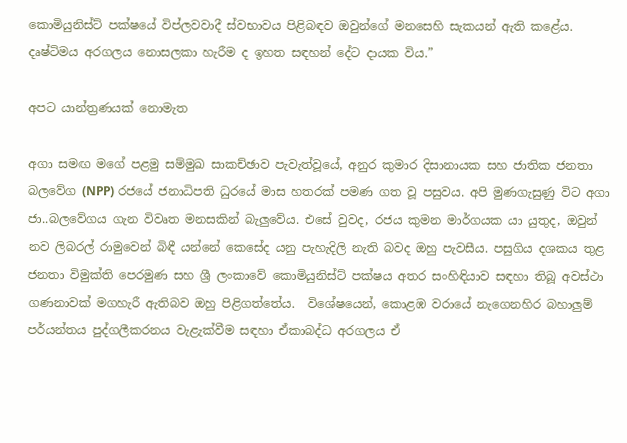කොමියුනිස්ට් පක්ෂයේ විප්ලවවාදී ස්වභාවය පිළිබඳව ඔවුන්ගේ මනසෙහි සැකයන් ඇති කළේය. දෘෂ්ටිමය අරගලය නොසලකා හැරීම ද ඉහත සඳහන් දේට දායක විය.”

අපට යාන්ත්‍රණයක් නොමැත

අගා සමඟ මගේ පළමු සම්මුඛ සාකච්ඡාව පැවැත්වූයේ, අනුර කුමාර දිසානායක සහ ජාතික ජනතා බලවේග (NPP) රජයේ ජනාධිපති ධුරයේ මාස හතරක් පමණ ගත වූ පසුවය. අපි මුණගැසුණු විට අගා ජා..බලවේගය ගැන විවෘත මනසකින් බැලුවේය. එසේ වුවද, රජය කුමන මාර්ගයක යා යුතුද, ඔවුන් නව ලිබරල් රාමුවෙන් බිඳී යන්නේ කෙසේද යනු පැහැදිලි නැති බවද ඔහු පැවසීය. පසුගිය දශකය තුළ ජනතා විමුක්ති පෙරමුණ සහ ශ්‍රී ලංකාවේ කොමියුනිස්ට් පක්ෂය අතර සංහිඳියාව සඳහා තිබූ අවස්ථා ගණනාවක් මගහැරී ඇතිබව ඔහු පිළිගත්තේය.  විශේෂයෙන්, කොළඹ වරායේ නැගෙනහිර බහාලුම් පර්යන්තය පුද්ගලීකරනය වැළැක්වීම සඳහා ඒකාබද්ධ අරගලය ඒ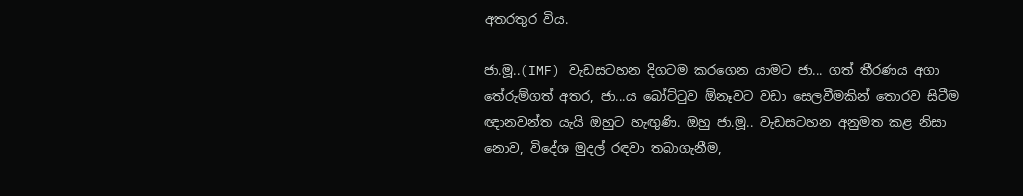අතරතුර විය.

ජා.මූ..(IMF) වැඩසටහන දිගටම කරගෙන යාමට ජා... ගත් තීරණය අගා තේරුම්ගත් අතර, ජා...ය බෝට්ටුව ඕනෑවට වඩා සෙලවීමකින් තොරව සිටීම ඥානවන්ත යැයි ඔහුට හැඟුණි. ඔහු ජා.මූ.. වැඩසටහන අනුමත කළ නිසා නොව, විදේශ මුදල් රඳවා තබාගැනීම,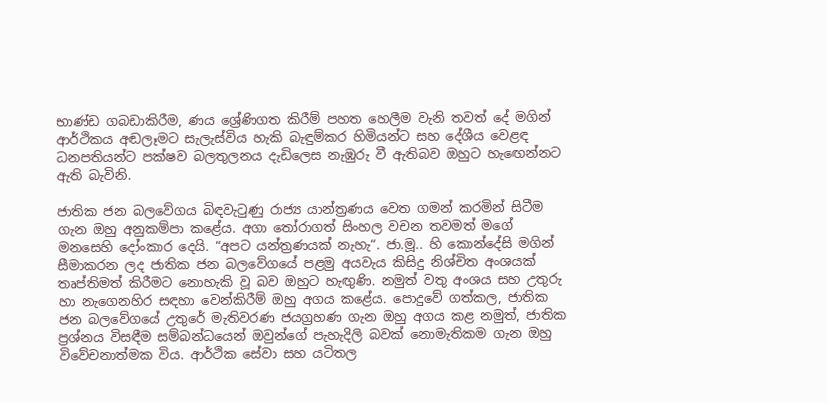භාණ්ඩ ගබඩාකිරීම, ණය ශ්‍රේණිගත කිරීම් පහත හෙලීම වැනි තවත් දේ මගින් ආර්ථිකය අඬලෑමට සැලැස්විය හැකි බැඳුම්කර හිමියන්ට සහ දේශීය වෙළඳ ධනපතියන්ට පක්ෂව බලතුලනය දැඩිලෙස නැඹුරු වී ඇතිබව ඔහුට හැඟෙන්නට ඇති බැවිනි.

ජාතික ජන බලවේගය බිඳවැටුණු රාජ්‍ය යාන්ත්‍රණය වෙත ගමන් කරමින් සිටීම ගැන ඔහු අනුකම්පා කළේය. අගා තෝරාගත් සිංහල වචන තවමත් මගේ මනසෙහි දෝංකාර දෙයි. “අපට යන්ත්‍රණයක් නැහැ“. ජා.මූ.. හි කොන්දේසි මගින් සීමාකරන ලද ජාතික ජන බලවේගයේ පළමු අයවැය කිසිදු නිශ්චිත අංශයක් තෘප්තිමත් කිරීමට නොහැකි වූ බව ඔහුට හැඟුණි. නමුත් වතු අංශය සහ උතුරු හා නැගෙනහිර සඳහා වෙන්කිරීම් ඔහු අගය කළේය. පොදුවේ ගත්කල, ජාතික ජන බලවේගයේ උතුරේ මැතිවරණ ජයග්‍රහණ ගැන ඔහු අගය කළ නමුත්, ජාතික ප්‍රශ්නය විසඳීම සම්බන්ධයෙන් ඔවුන්ගේ පැහැදිලි බවක් නොමැතිකම ගැන ඔහු විවේචනාත්මක විය. ආර්ථික සේවා සහ යටිතල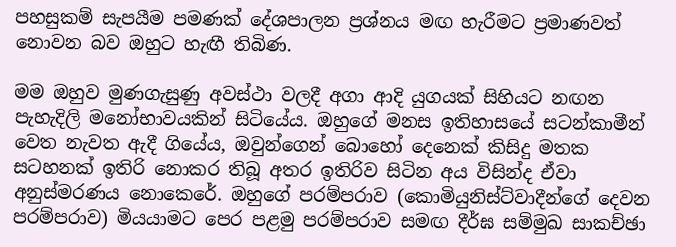පහසුකම් සැපයීම පමණක් දේශපාලන ප්‍රශ්නය මඟ හැරීමට ප්‍රමාණවත් නොවන බව ඔහුට හැඟී තිබිණ.

මම ඔහුව මුණගැසුණු අවස්ථා වලදී අගා ආදි යුගයක් සිහියට නඟන පැහැදිලි මනෝභාවයකින් සිටියේය. ඔහුගේ මනස ඉතිහාසයේ සටන්කාමීන් වෙත නැවත ඇදී ගියේය, ඔවුන්ගෙන් බොහෝ දෙනෙක් කිසිදු මතක සටහනක් ඉතිරි නොකර තිබූ අතර ඉතිරිව සිටින අය විසින්ද ඒවා අනුස්මරණය නොකෙරේ. ඔහුගේ පරම්පරාව (කොමියුනිස්ට්වාදීන්ගේ දෙවන පරම්පරාව) මියයාමට පෙර පළමු පරම්පරාව සමඟ දීර්ඝ සම්මුඛ සාකච්ඡා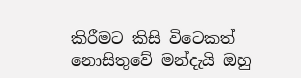කිරීමට කිසි විටෙකත් නොසිතුවේ මන්දැයි ඔහු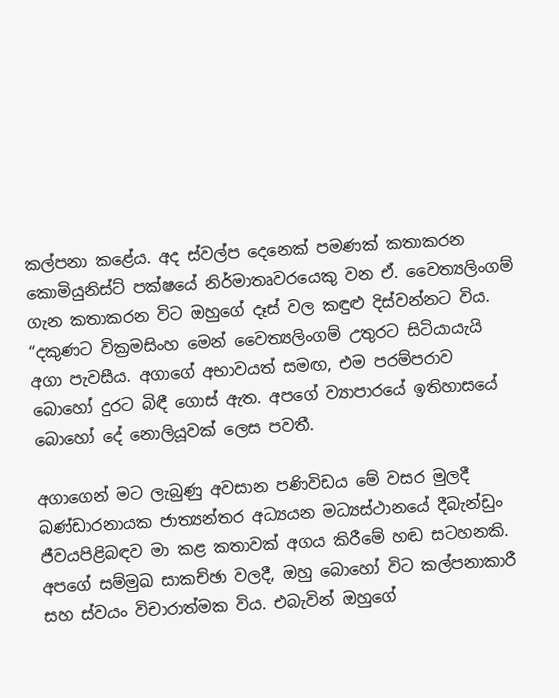කල්පනා කළේය. අද ස්වල්ප දෙනෙක් පමණක් කතාකරන කොමියුනිස්ට් පක්ෂයේ නිර්මාතෘවරයෙකු වන ඒ. වෛත්‍යලිංගම් ගැන කතාකරන විට ඔහුගේ දෑස් වල කඳුළු දිස්වන්නට විය. “දකුණට වික්‍රමසිංහ මෙන් වෛත්‍යලිංගම් උතුරට සිටියායැයි අගා පැවසීය. අගාගේ අභාවයත් සමඟ, එම පරම්පරාව බොහෝ දුරට බිඳී ගොස් ඇත. අපගේ ව්‍යාපාරයේ ඉතිහාසයේ බොහෝ දේ නොලියූවක් ලෙස පවතී.

අගාගෙන් මට ලැබුණු අවසාන පණිවිඩය මේ වසර මුලදී බණ්ඩාරනායක ජාත්‍යන්තර අධ්‍යයන මධ්‍යස්ථානයේ දීබැන්ඩුං ජීවයපිළිබඳව මා කළ කතාවක් අගය කිරීමේ හඬ සටහනකි. අපගේ සම්මුඛ සාකච්ඡා වලදී, ඔහු බොහෝ විට කල්පනාකාරී සහ ස්වයං විචාරාත්මක විය. එබැවින් ඔහුගේ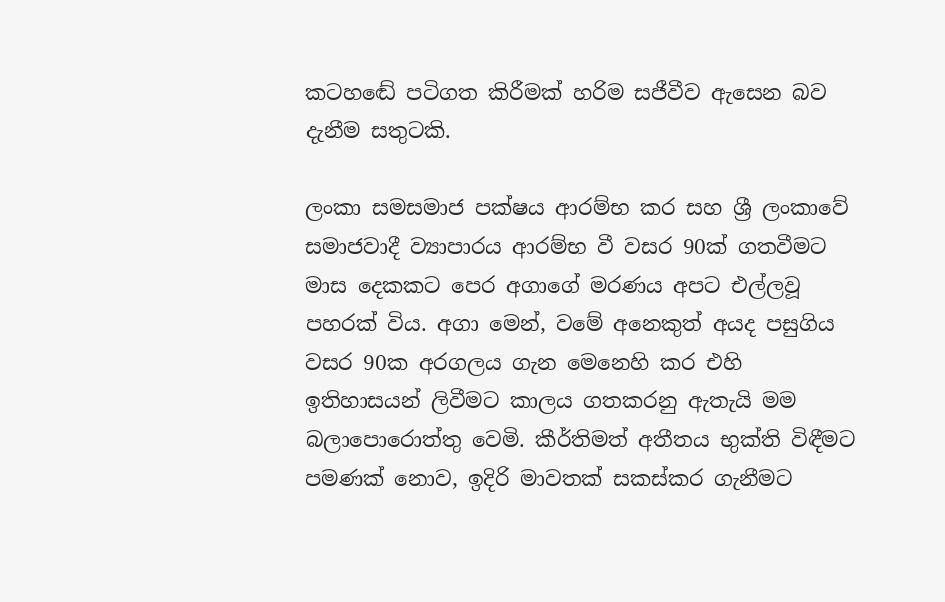කටහඬේ පටිගත කිරීමක් හරිම සජීවීව ඇසෙන බව දැනීම සතුටකි.

ලංකා සමසමාජ පක්ෂය ආරම්භ කර සහ ශ්‍රී ලංකාවේ සමාජවාදී ව්‍යාපාරය ආරම්භ වී වසර 90ක් ගතවීමට මාස දෙකකට පෙර අගාගේ මරණය අපට එල්ලවූ පහරක් විය. අගා මෙන්, වමේ අනෙකුත් අයද පසුගිය වසර 90ක අරගලය ගැන මෙනෙහි කර එහි ඉතිහාසයන් ලිවීමට කාලය ගතකරනු ඇතැයි මම බලාපොරොත්තු වෙමි. කීර්තිමත් අතීතය භුක්ති විඳීමට පමණක් නොව, ඉදිරි මාවතක් සකස්කර ගැනීමට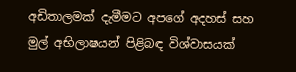අඩිතාලමක් දැමීමට අපගේ අදහස් සහ මුල් අභිලාෂයන් පිළිබඳ විශ්වාසයක්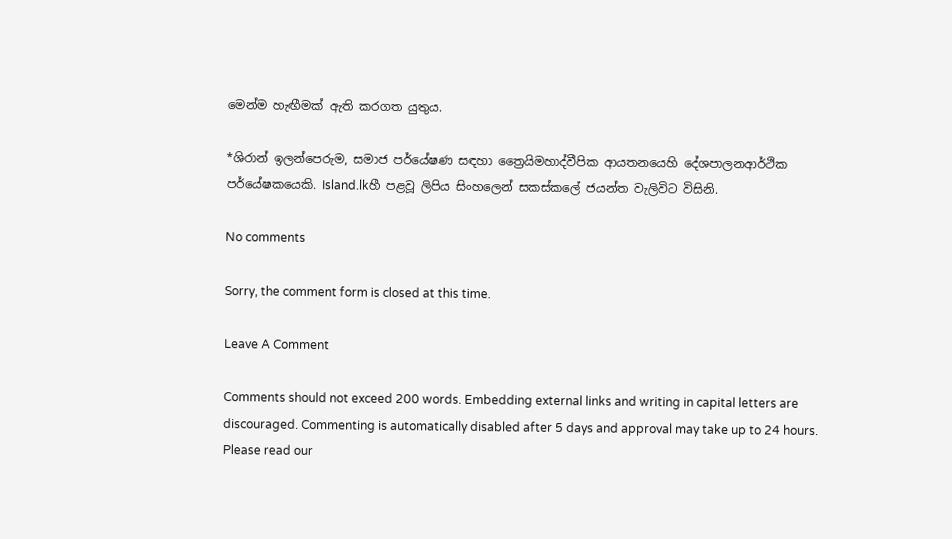මෙන්ම හැඟීමක් ඇති කරගත යුතුය.

*ශිරාන් ඉලන්පෙරුම, සමාජ පර්යේෂණ සඳහා ත්‍රෛයිමහාද්වීපික ආයතනයෙහි දේශපාලනආර්ථික පර්යේෂකයෙකි. Island.lkහී පළවූ ලිපිය සිංහලෙන් සකස්කලේ ජයන්ත වැලිවිට විසිනි.

No comments

Sorry, the comment form is closed at this time.

Leave A Comment

Comments should not exceed 200 words. Embedding external links and writing in capital letters are discouraged. Commenting is automatically disabled after 5 days and approval may take up to 24 hours. Please read our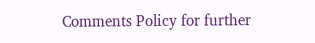Comments Policy for further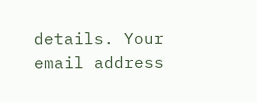details. Your email address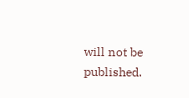will not be published.